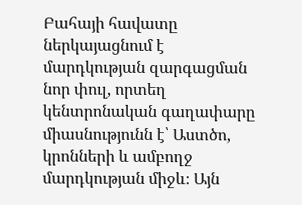Բահայի հավատը ներկայացնում է մարդկության զարգացման նոր փուլ, որտեղ կենտրոնական գաղափարը միասնությունն է՝ Աստծո, կրոնների և ամբողջ մարդկության միջև։ Այն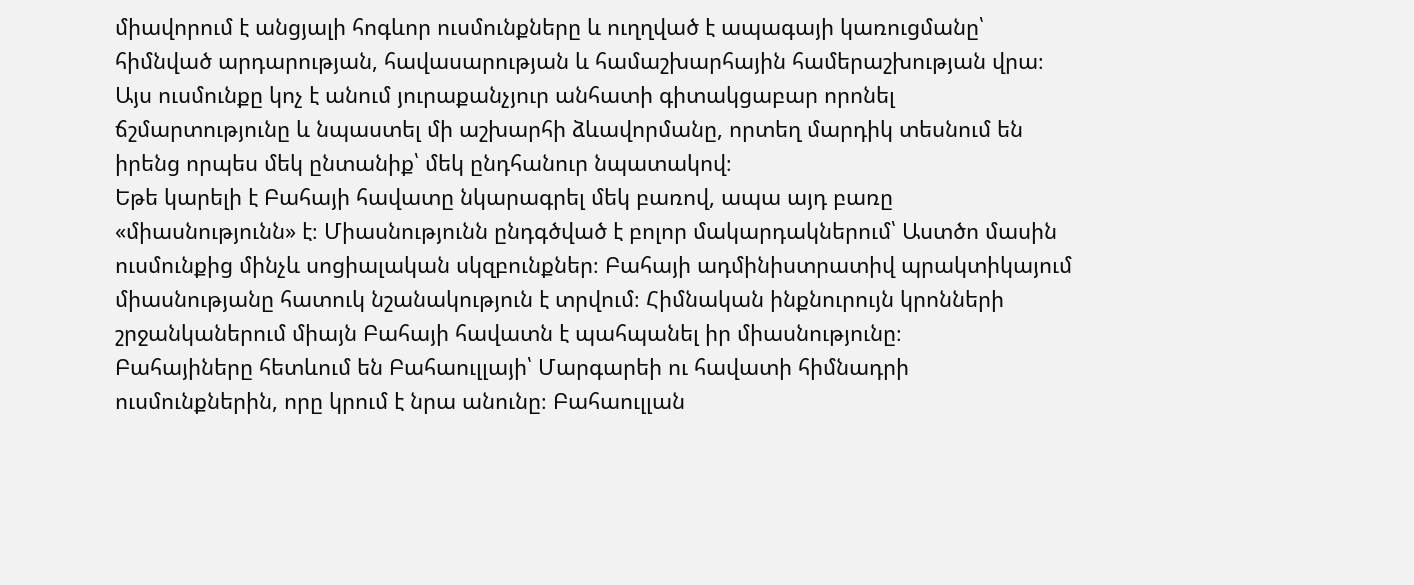միավորում է անցյալի հոգևոր ուսմունքները և ուղղված է ապագայի կառուցմանը՝ հիմնված արդարության, հավասարության և համաշխարհային համերաշխության վրա։ Այս ուսմունքը կոչ է անում յուրաքանչյուր անհատի գիտակցաբար որոնել ճշմարտությունը և նպաստել մի աշխարհի ձևավորմանը, որտեղ մարդիկ տեսնում են իրենց որպես մեկ ընտանիք՝ մեկ ընդհանուր նպատակով։
Եթե կարելի է Բահայի հավատը նկարագրել մեկ բառով, ապա այդ բառը «միասնությունն» է։ Միասնությունն ընդգծված է բոլոր մակարդակներում՝ Աստծո մասին ուսմունքից մինչև սոցիալական սկզբունքներ։ Բահայի ադմինիստրատիվ պրակտիկայում միասնությանը հատուկ նշանակություն է տրվում։ Հիմնական ինքնուրույն կրոնների շրջանկաներում միայն Բահայի հավատն է պահպանել իր միասնությունը։
Բահայիները հետևում են Բահաուլլայի՝ Մարգարեի ու հավատի հիմնադրի ուսմունքներին, որը կրում է նրա անունը։ Բահաուլլան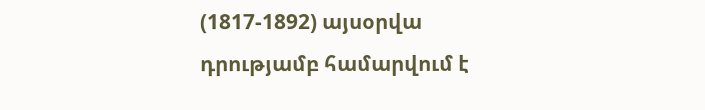(1817-1892) այսօրվա դրությամբ համարվում է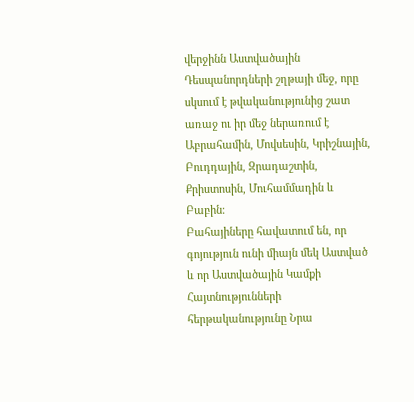վերջինն Աստվածային Դեսպանորդների շղթայի մեջ, որը սկսում է թվականությունից շատ առաջ ու իր մեջ ներառում է Աբրահամին, Մովսեսին, Կրիշնային, Բուդդային, Զրադաշտին, Քրիստոսին, Մուհամմադին և Բաբին։
Բահայիները հավատում են, որ գոյություն ունի միայն մեկ Աստված և որ Աստվածային Կամքի Հայտնությունների հերթականությունը Նրա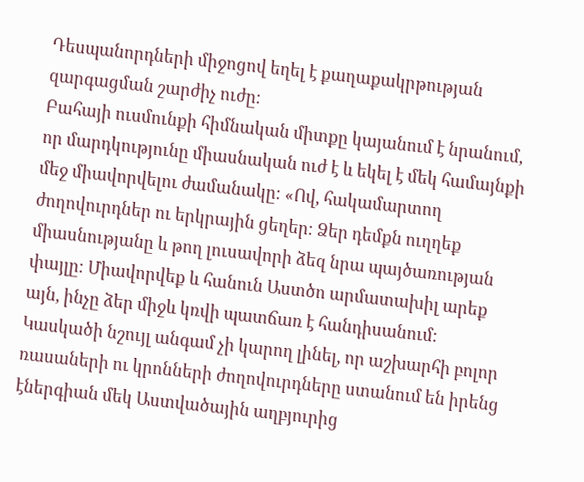Դեսպանորդների միջոցով եղել է քաղաքակրթության զարգացման շարժիչ ուժը։
Բահայի ուսմունքի հիմնական միտքը կայանում է նրանում, որ մարդկությունը միասնական ուժ է և եկել է մեկ համայնքի մեջ միավորվելու ժամանակը։ «Ով, հակամարտող ժողովուրդներ ու երկրային ցեղեր։ Ձեր դեմքն ուղղեք միասնությանը և թող լուսավորի ձեզ նրա պայծառության փայլը։ Միավորվեք և հանուն Աստծո արմատախիլ արեք այն, ինչը ձեր միջև կռվի պատճառ է հանդիսանում։ Կասկածի նշույլ անգամ չի կարող լինել, որ աշխարհի բոլոր ռասաների ու կրոնների ժողովուրդները ստանում են իրենց էներգիան մեկ Աստվածային աղբյուրից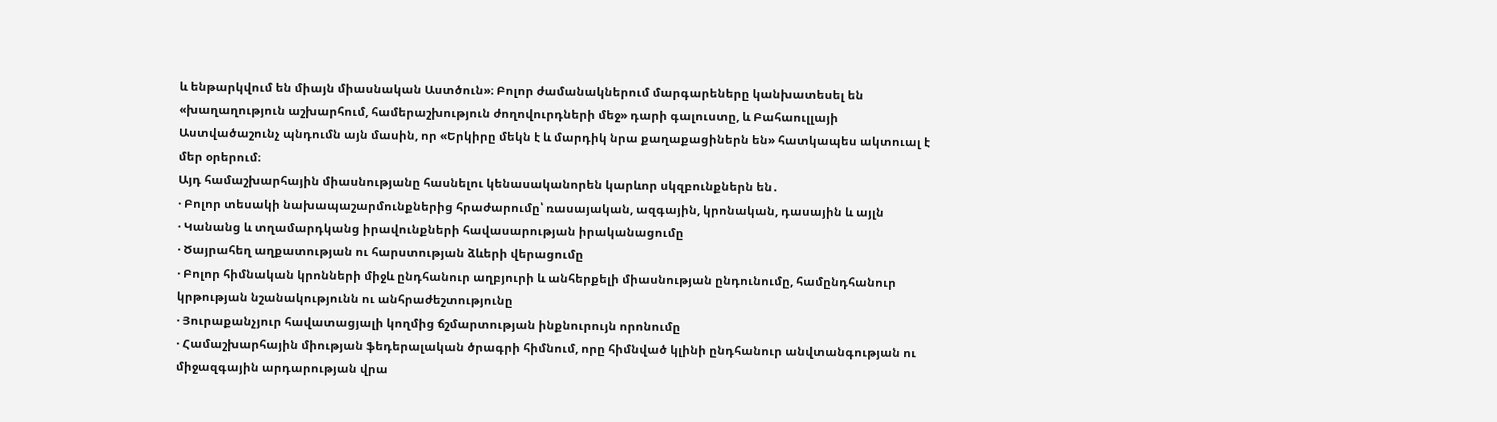և ենթարկվում են միայն միասնական Աստծուն»։ Բոլոր ժամանակներում մարգարեները կանխատեսել են «խաղաղություն աշխարհում, համերաշխություն ժողովուրդների մեջ» դարի գալուստը, և Բահաուլլայի Աստվածաշունչ պնդումն այն մասին, որ «Երկիրը մեկն է և մարդիկ նրա քաղաքացիներն են» հատկապես ակտուալ է մեր օրերում։
Այդ համաշխարհային միասնությանը հասնելու կենասականորեն կարևոր սկզբունքներն են․
· Բոլոր տեսակի նախապաշարմունքներից հրաժարումը՝ ռասայական, ազգային, կրոնական, դասային և այլն
· Կանանց և տղամարդկանց իրավունքների հավասարության իրականացումը
· Ծայրահեղ աղքատության ու հարստության ձևերի վերացումը
· Բոլոր հիմնական կրոնների միջև ընդհանուր աղբյուրի և անհերքելի միասնության ընդունումը, համընդհանուր կրթության նշանակությունն ու անհրաժեշտությունը
· Յուրաքանչյուր հավատացյալի կողմից ճշմարտության ինքնուրույն որոնումը
· Համաշխարհային միության ֆեդերալական ծրագրի հիմնում, որը հիմնված կլինի ընդհանուր անվտանգության ու միջազգային արդարության վրա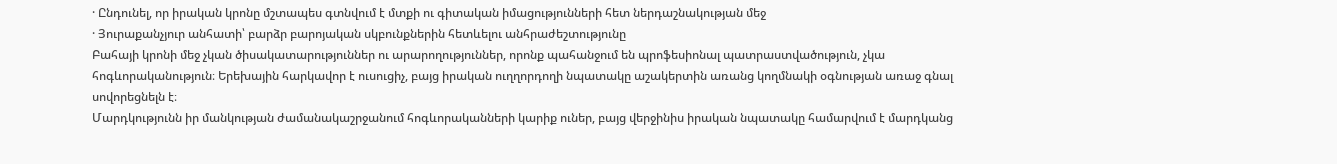· Ընդունել, որ իրական կրոնը մշտապես գտնվում է մտքի ու գիտական իմացությունների հետ ներդաշնակության մեջ
· Յուրաքանչյուր անհատի՝ բարձր բարոյական սկբունքներին հետևելու անհրաժեշտությունը
Բահայի կրոնի մեջ չկան ծիսակատարություններ ու արարողություններ, որոնք պահանջում են պրոֆեսիոնալ պատրաստվածություն, չկա հոգևորականություն։ Երեխային հարկավոր է ուսուցիչ, բայց իրական ուղղորդողի նպատակը աշակերտին առանց կողմնակի օգնության առաջ գնալ սովորեցնելն է։
Մարդկությունն իր մանկության ժամանակաշրջանում հոգևորականների կարիք ուներ, բայց վերջինիս իրական նպատակը համարվում է մարդկանց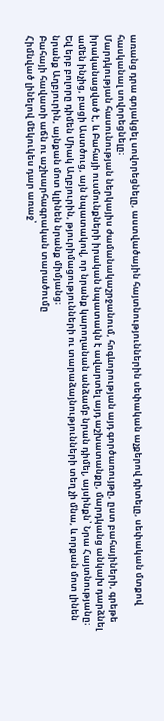առանց դրա գոյակցել սովորեցնելը, աստվածային հայտնություններին սեփական աչքերով դիտելը, սեփական մտքով հասկանալ սովորեցնելը։
Մարդկության հասունության ներկայիս ժամանակաշրջանում, հոգևորության այդ գործառույթը, ըստ բահայիների, գրեթե իրականացված է, և Բահայի ուսմունքների իրական նպատակն է ավարտել այդ աշխատանքը, մարդկանց անկախ դարձնել ամեն ինչից, բացի Աստծուց, այն նպատակով, որ նրանք կարողանան անձամբ նրան դիմել, այսինքն՝ Նրա Հայտնությանը։
Եվ երբ բոլորը դիմեն Միակ Աղբյուրին, թյուրիմացությունների ու տարաձայնությունների տեղ չի մնա, և որքան մոտ լինեն նրանք Աղբյուրին, այնքան մոտ կլինեն նրանք միմյանց։
Բահայի հավատի աճն ու աշխարհագրական տարածումը
Հիմնված լինելով մեկուկես դար առաջ՝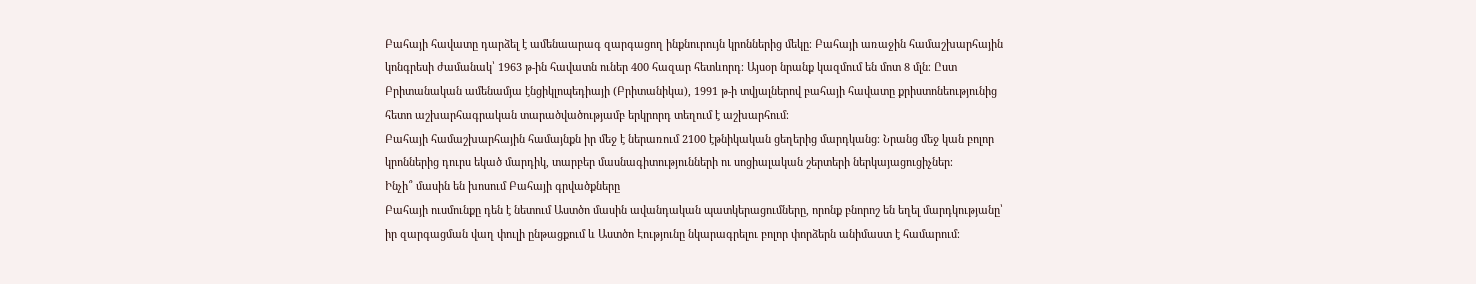Բահայի հավատը դարձել է ամենաարագ զարգացող ինքնուրույն կրոններից մեկը։ Բահայի առաջին համաշխարհային կոնգրեսի ժամանակ՝ 1963 թ-ին հավատն ուներ 400 հազար հետևորդ։ Այսօր նրանք կազմում են մոտ 8 մլն։ Ըստ Բրիտանական ամենամյա էնցիկլոպեդիայի (Բրիտանիկա), 1991 թ-ի տվյալներով բահայի հավատը քրիստոնեությունից հետո աշխարհագրական տարածվածությամբ երկրորդ տեղում է աշխարհում։
Բահայի համաշխարհային համայնքն իր մեջ է ներառում 2100 էթնիկական ցեղերից մարդկանց։ Նրանց մեջ կան բոլոր կրոններից դուրս եկած մարդիկ, տարբեր մասնագիտությունների ու սոցիալական շերտերի ներկայացուցիչներ։
Ինչի՞ մասին են խոսում Բահայի գրվածքները
Բահայի ուսմունքը դեն է նետում Աստծո մասին ավանդական պատկերացումները, որոնք բնորոշ են եղել մարդկությանը՝ իր զարգացման վաղ փուլի ընթացքում և Աստծո Էությունը նկարագրելու բոլոր փորձերն անիմաստ է համարում։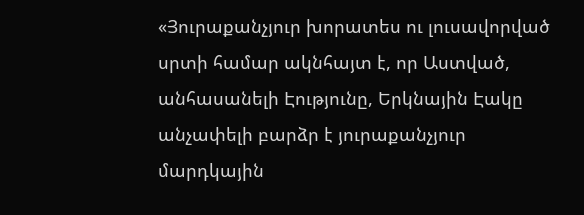«Յուրաքանչյուր խորատես ու լուսավորված սրտի համար ակնհայտ է, որ Աստված, անհասանելի Էությունը, Երկնային Էակը անչափելի բարձր է յուրաքանչյուր մարդկային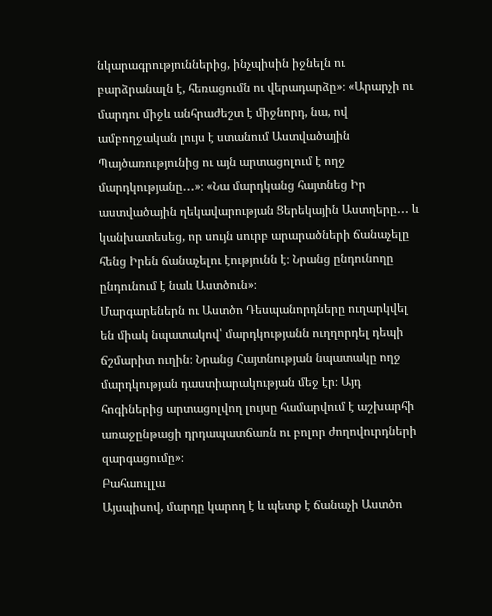նկարագրություններից, ինչպիսին իջնելն ու բարձրանալն է, հեռացումն ու վերադարձը»։ «Արարչի ու մարդու միջև անհրաժեշտ է միջնորդ, նա, ով ամբողջական լույս է ստանում Աստվածային Պայծառությունից ու այն արտացոլում է ողջ մարդկությանը․․․»։ «Նա մարդկանց հայտնեց Իր աստվածային ղեկավարության Ցերեկային Աստղերը․․․ և կանխատեսեց, որ սույն սուրբ արարածների ճանաչելը հենց Իրեն ճանաչելու էությունն է։ Նրանց ընդունողը ընդունում է նաև Աստծուն»։
Մարգարեներն ու Աստծո Դեսպանորդները ուղարկվել են միակ նպատակով՝ մարդկությանն ուղղորդել դեպի ճշմարիտ ուղին։ Նրանց Հայտնության նպատակը ողջ մարդկության դաստիարակության մեջ էր։ Այդ հոգիներից արտացոլվող լույսը համարվում է աշխարհի առաջընթացի դրդապատճառն ու բոլոր ժողովուրդների զարգացումը»։
Բահաուլլա
Այսպիսով, մարդը կարող է և պետք է ճանաչի Աստծո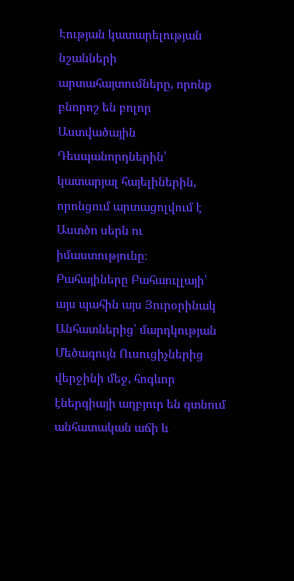Էության կատարելության նշանների արտահայտումները, որոնք բնորոշ են բոլոր Աստվածային Դեսպանորդներին՝ կատարյալ հայելիներին, որոնցում արտացոլվում է Աստծո սերն ու իմաստությունը։
Բահայիները Բահաուլլայի՝ այս պահին այս Յուրօրինակ Անհատներից՝ մարդկության Մեծագույն Ուսուցիչներից վերջինի մեջ, հոգևոր էներգիայի աղբյուր են գտնում անհատական աճի և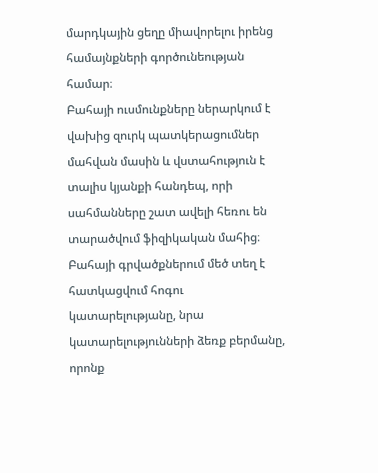մարդկային ցեղը միավորելու իրենց համայնքների գործունեության համար։
Բահայի ուսմունքները ներարկում է վախից զուրկ պատկերացումներ մահվան մասին և վստահություն է տալիս կյանքի հանդեպ, որի սահմանները շատ ավելի հեռու են տարածվում ֆիզիկական մահից։ Բահայի գրվածքներում մեծ տեղ է հատկացվում հոգու կատարելությանը, նրա կատարելությունների ձեռք բերմանը, որոնք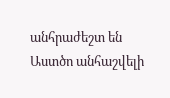անհրաժեշտ են Աստծո անհաշվելի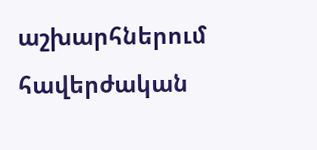աշխարհներում հավերժական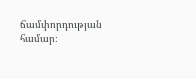ճամփորդության համար։